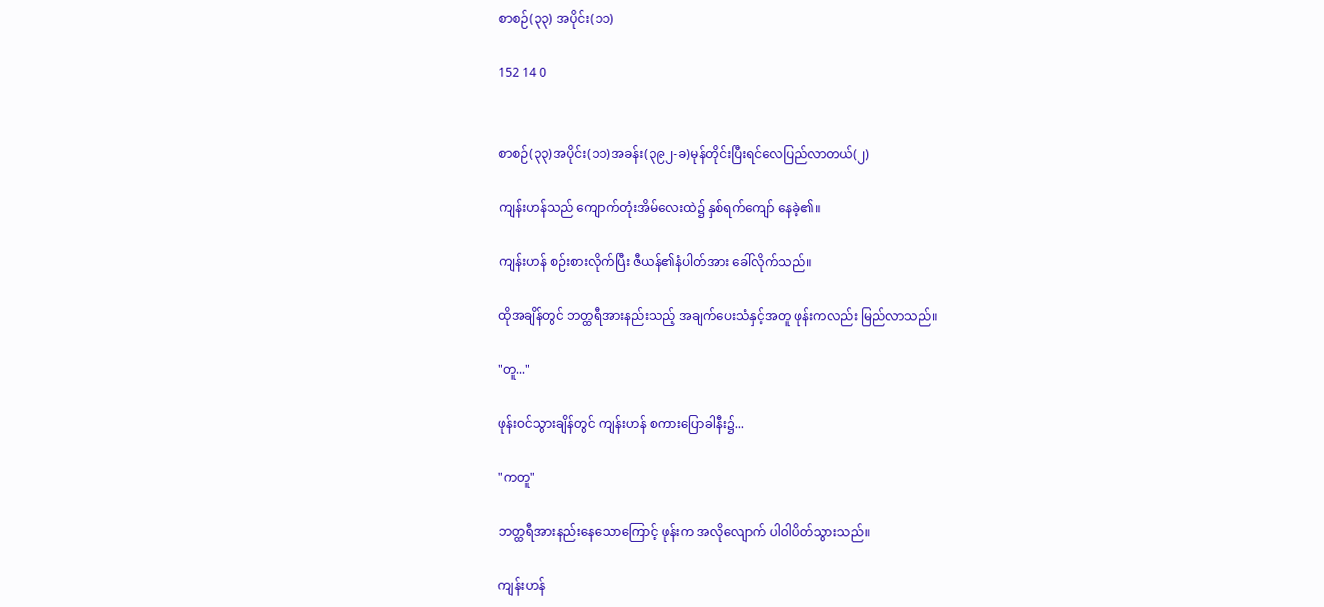စာစဉ်(၃၃) အပိုင်း(၁၁)

152 14 0


စာစဉ်(၃၃)အပိုင်း(၁၁)အခန်း(၃၉၂-ခ)မုန်တိုင်းပြီးရင်လေပြည်လာတယ်(၂)

ကျန်းဟန်သည် ကျောက်တုံးအိမ်လေးထဲ၌ နှစ်ရက်ကျော် နေခဲ့၏။

ကျန်းဟန် စဉ်းစားလိုက်ပြီး ဇီယန်၏နံပါတ်အား ခေါ်လိုက်သည်။

ထိုအချိန်တွင် ဘတ္ထရီအားနည်းသည့် အချက်ပေးသံနှင့်အတူ ဖုန်းကလည်း မြည်လာသည်။

"တူ..."

ဖုန်းဝင်သွားချိန်တွင် ကျန်းဟန် စကားပြောခါနီး၌...

"ကတူ"

ဘတ္ထရီအားနည်းနေသောကြောင့် ဖုန်းက အလိုလျောက် ပါဝါပိတ်သွားသည်။

ကျန်းဟန်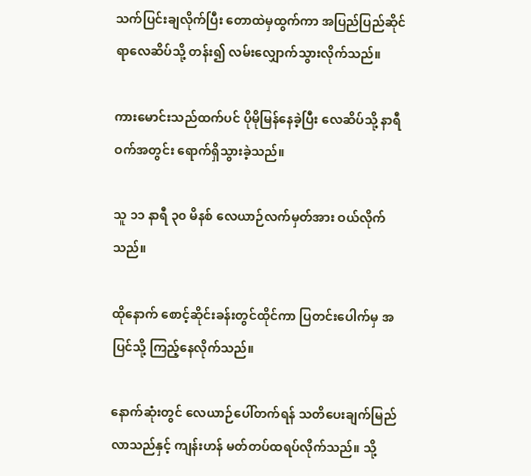သက်ပြင်းချလိုက်ပြီး တောထဲမှထွက်ကာ အပြည်ပြည်ဆိုင်ရာလေဆိပ်သို့ တန်း၍ လမ်းလျှောက်သွားလိုက်သည်။

ကားမောင်းသည်ထက်ပင် ပိုမိုမြန်နေခဲ့ပြီး လေဆိပ်သို့ နာရီဝက်အတွင်း ရောက်ရှိသွားခဲ့သည်။

သူ ၁၁ နာရီ ၃၀ မိနစ် လေယာဉ်လက်မှတ်အား ဝယ်လိုက်သည်။

ထိုနောက် စောင့်ဆိုင်းခန်းတွင်ထိုင်ကာ ပြတင်းပေါက်မှ အပြင်သို့ ကြည့်နေလိုက်သည်။

နောက်ဆုံးတွင် လေယာဉ်ပေါ်တက်ရန် သတိပေးချက်မြည်လာသည်နှင့် ကျန်းဟန် မတ်တပ်ထရပ်လိုက်သည်။ သို့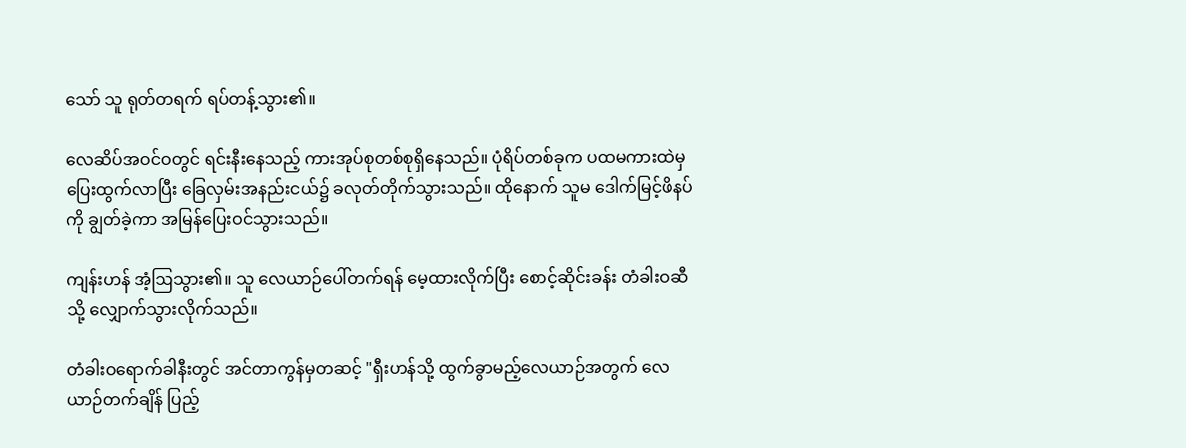သော် သူ ရုတ်တရက် ရပ်တန့်သွား၏။

လေဆိပ်အဝင်ဝတွင် ရင်းနီးနေသည့် ကားအုပ်စုတစ်စုရှိနေသည်။ ပုံရိပ်တစ်ခုက ပထမကားထဲမှ ပြေးထွက်လာပြီး ခြေလှမ်းအနည်းငယ်၌ ခလုတ်တိုက်သွားသည်။ ထိုနောက် သူမ ဒေါက်မြင့်ဖိနပ်ကို ချွတ်ခဲ့ကာ အမြန်ပြေးဝင်သွားသည်။

ကျန်းဟန် အံ့ဩသွား၏။ သူ လေယာဉ်ပေါ်တက်ရန် မေ့ထားလိုက်ပြီး စောင့်ဆိုင်းခန်း တံခါးဝဆီသို့ လျှောက်သွားလိုက်သည်။

တံခါးဝရောက်ခါနီးတွင် အင်တာကွန်မှတဆင့် "ရှီးဟန်သို့ ထွက်ခွာမည့်လေယာဉ်အတွက် လေယာဉ်တက်ချိန် ပြည့်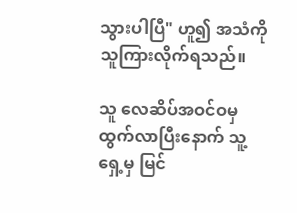သွားပါပြီ" ဟူ၍ အသံကို သူကြားလိုက်ရသည်။

သူ လေဆိပ်အဝင်ဝမှ ထွက်လာပြီးနောက် သူ့ရှေ့မှ မြင်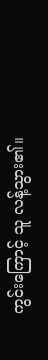ကွင်းကြောင့် သူ လန့်သွား၏။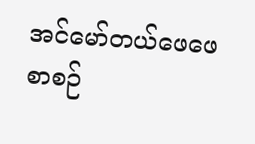အင်မော်တယ်ဖေဖေ စာစဉ်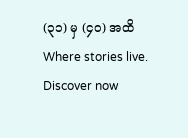(၃၁) မှ (၄၀) အထိWhere stories live. Discover now